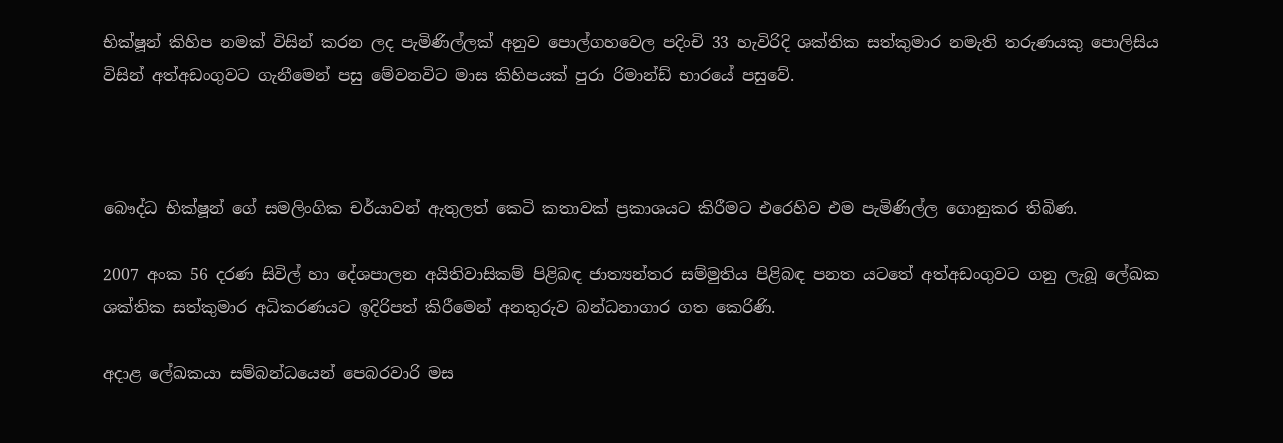භික්ෂූන් කිහිප නමක් විසින් කරන ලද පැමිණිල්ලක් අනුව පොල්ගහවෙල පදිංචි 33 හැවිරිදි ශක්තික සත්කුමාර නමැති තරුණයකු පොලිසිය විසින් අත්අඩංගුවට ගැනීමෙන් පසු මේවනවිට මාස කිහිපයක් පුරා රිමාන්ඩ් භාරයේ පසුවේ.



බෞද්ධ භික්ෂූන් ගේ සමලිංගික චර්යාවන් ඇතුලත් කෙටි කතාවක් ප්‍රකාශයට කිරීමට එරෙහිව එම පැමිණිල්ල ගොනුකර තිබිණ.

2007 අංක 56 දරණ සිවිල් හා දේශපාලන අයිතිවාසිකම් පිළිබඳ ජාත්‍යන්තර සම්මුතිය පිළිබඳ පනත යටතේ අත්අඩංගුවට ගනු ලැබූ ලේඛක ශක්තික සත්කුමාර අධිකරණයට ඉදිරිපත් කිරීමෙන් අනතුරුව බන්ධනාගාර ගත කෙරිණි.

අදාළ ලේඛකයා සම්බන්ධයෙන් පෙබරවාරි මස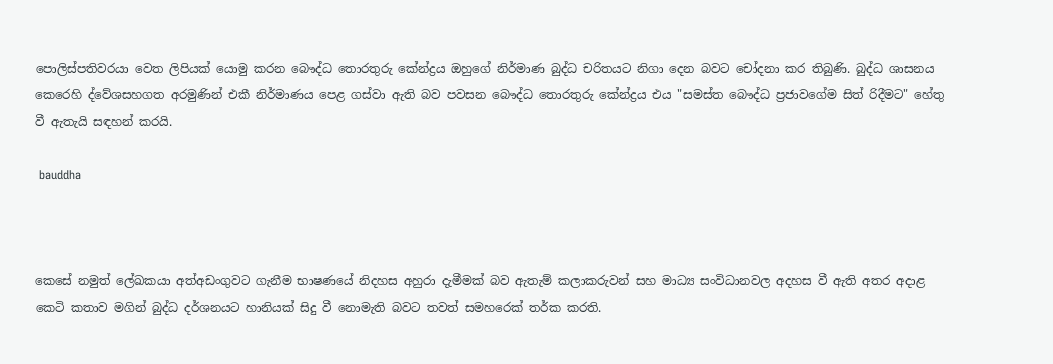පොලිස්පතිවරයා වෙත ලිපියක් යොමු කරන බෞද්ධ තොරතුරු කේන්ද්‍රය ඔහුගේ නිර්මාණ බුද්ධ චරිතයට නිගා දෙන බවට චෝදනා කර තිබුණි. බුද්ධ ශාසනය කෙරෙහි ද්වේශසහගත අරමුණින් එකී නිර්මාණය පෙළ ගස්වා ඇති බව පවසන බෞද්ධ තොරතුරු කේන්ද්‍රය එය "සමස්ත බෞද්ධ ප්‍රජාවගේම සිත් රිදීමට" හේතු වී ඇතැයි සඳහන් කරයි.

 bauddha



කෙසේ නමුත් ලේඛකයා අත්අඩංගුවට ගැනීම භාෂණයේ නිදහස අහුරා දැමීමක් බව ඇතැම් කලාකරුවන් සහ මාධ්‍ය සංවිධානවල අදහස වී ඇති අතර අදාළ කෙටි කතාව මගින් බුද්ධ දර්ශනයට හානියක් සිදු වී නොමැති බවට තවත් සමහරෙක් තර්ක කරති.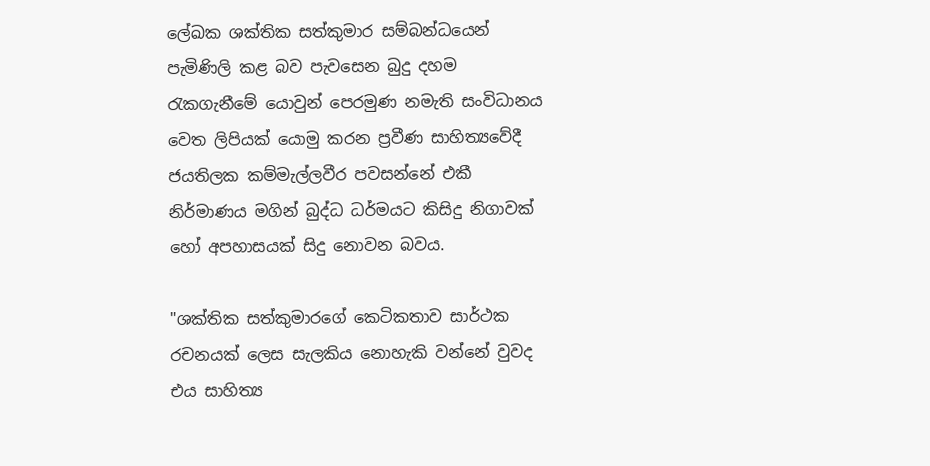ලේඛක ශක්තික සත්කුමාර සම්බන්ධයෙන් පැමිණිලි කළ බව පැවසෙන බුදු දහම රැකගැනීමේ යොවුන් පෙරමුණ නමැති සංවිධානය වෙත ලිපියක් යොමු කරන ප්‍රවීණ සාහිත්‍යවේදී ජයතිලක කම්මැල්ලවීර පවසන්නේ එකී නිර්මාණය මගින් බුද්ධ ධර්මයට කිසිදු නිගාවක් හෝ අපහාසයක් සිදු නොවන බවය.

"ශක්තික සත්කුමාරගේ කෙටිකතාව සාර්ථක රචනයක් ලෙස සැලකිය නොහැකි වන්නේ වුවද එය සාහිත්‍ය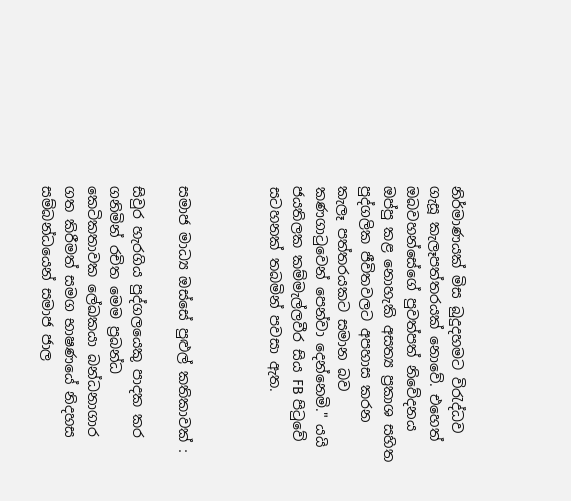නිර්මාණයක් මිස බුදුදහමට විරැද්ධව ගැසූ කැලෑපත්තරයක් නොවේ. එහෙත් ඔබවහන්සේගේ පුවත්පත් නිවේදනය ඔප්පු කළ නොහැකි අසත්‍ය ප්‍රකාශ සහිත පුද්ගලික ජීවිතවලට අපහාස කරන කැලෑ පත්තරයකට සමාන බව කණගාටුවෙන් පෙන්වා දෙන්නෙමි." යයි ජයතිලක කම්මැල්ලවීර සිය FB පිටුවේ සටහනක් තබමින් පවසා ඇත.



සමාජ මාධ්‍ය ඔස්සේ පුළුල් කතිකාවක් :

සිවුර හැරගිය පුද්ගලයෙකු පාදක කර ගනිමින් රචිත මෙම ප්‍රබන්ධ කෙටිකතාවක ලේඛකයා බන්ධනාගාර ගත කිරීමත් සමග භාෂණයේ නිදහස සම්බන්ධයෙන් සමාජ ජාල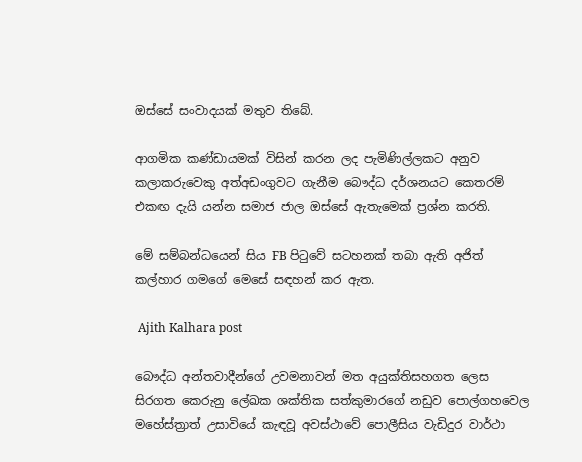ඔස්සේ සංවාදයක් මතුව තිබේ.

ආගමික කණ්ඩායමක් විසින් කරන ලද පැමිණිල්ලකට අනුව කලාකරුවෙකු අත්අඩංගුවට ගැනීම බෞද්ධ දර්ශනයට කෙතරම් එකඟ දැයි යන්න සමාජ ජාල ඔස්සේ ඇතැමෙක් ප්‍රශ්න කරති.

මේ සම්බන්ධයෙන් සිය FB පිටුවේ සටහනක් තබා ඇති අජිත් කල්හාර ගමගේ මෙසේ සඳහන් කර ඇත.

 Ajith Kalhara post

බෞද්ධ අන්තවාදීන්ගේ උවමනාවන් මත අයුක්තිසහගත ලෙස සිරගත කෙරුනු ලේඛක ශක්තික සත්කුමාරගේ නඩුව පොල්ගහවෙල මහේස්ත්‍රාත් උසාවියේ කැඳවූ අවස්ථාවේ පොලීසිය වැඩිදුර වාර්ථා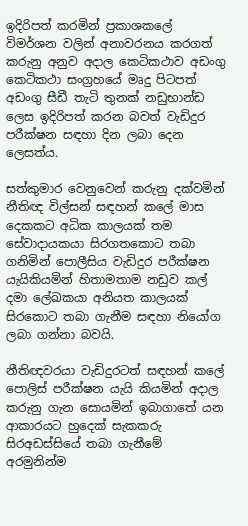ඉදිරිපත් කරමින් ප්‍රකාශකලේ විමර්ශන වලින් අනාවරනය කරගත් කරුනු අනුව අදාල කෙටිකථාව අඩංගු කෙටිකථා සංග්‍රහයේ මෘදු පිටපත් අඩංගු සීඩී තැටි තුනක් නඩුභාන්ඩ ලෙස ඉදිරිපත් කරන බවත් වැඩිදුර පරීක්ෂන සඳහා දින ලබා දෙන ලෙසත්ය.

සත්කුමාර වෙනුවෙන් කරුනු දක්වමින් නීතිඥ විල්සන් සඳහන් කලේ මාස දෙකකට අධික කාලයක් තම සේවාදායකයා සිරගතකොට තබා ගනිමින් පොලීසිය වැඩිදුර පරීක්ෂන යැයිකියමින් හිතාමතාම නඩුව කල් දමා ලේඛකයා අනියත කාලයක් සිරකොට තබා ගැනීම සඳහා නියෝග ලබා ගන්නා බවයි.

නීතිඥවරයා වැඩිදුරටත් සඳහන් කලේ පොලිස් පරීක්ෂන යැයි කියමින් අදාල කරුනු ගැන සොයමින් ඉබාගාතේ යන ආකාරයට හුදෙක් සැකකරු සිරඅඩස්සියේ තබා ගැනීමේ අරමුනින්ම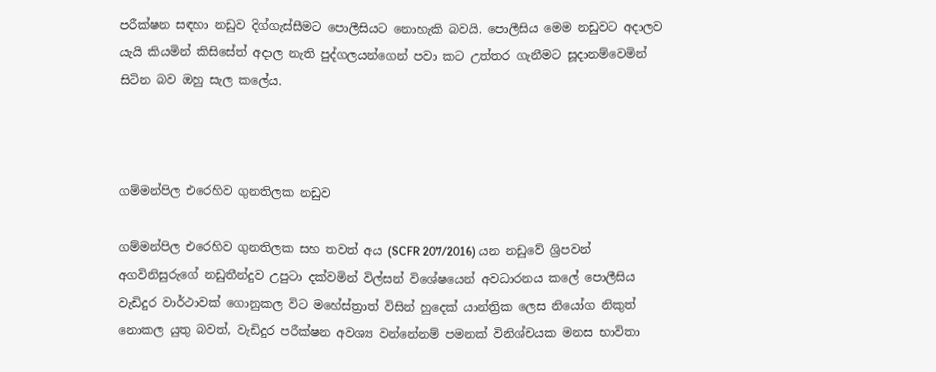පරීක්ෂන සඳහා නඩුව දිග්ගැස්සීමට පොලීසියට නොහැකි බවයි. පොලීසිය මෙම නඩුවට අදාලව යැයි කියමින් කිසිසේත් අදාල නැති පුද්ගලයන්ගෙන් පවා කට උත්තර ගැනීමට සූදානම්වෙමින් සිටින බව ඔහු සැල කලේය.



ගම්මන්පිල එරෙහිව ගුනතිලක නඩුව

ගම්මන්පිල එරෙහිව ගුනතිලක සහ තවත් අය (SCFR 207/2016) යන නඩුවේ ශ්‍රිපවන් අගවිනිසුරුගේ නඩුතීන්දුව උපුටා දක්වමින් විල්සන් විශේෂයෙන් අවධාරනය කලේ පොලීසිය වැඩිදුර වාර්ථාවක් ගොනුකල විට මහේස්ත්‍රාත් විසින් හුදෙක් යාන්ත්‍රික ලෙස නියෝග නිකුත් නොකල යුතු බවත්, වැඩිදුර පරීක්ෂන අවශ්‍ය වන්නේනම් පමනක් විනිශ්චයක මනස භාවිතා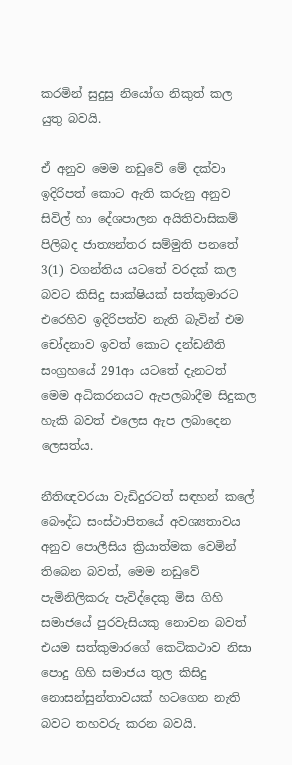කරමින් සුදුසු නියෝග නිකුත් කල යුතු බවයි.

ඒ අනුව මෙම නඩුවේ මේ දක්වා ඉදිරිපත් කොට ඇති කරුනු අනුව සිවිල් හා දේශපාලන අයිතිවාසිකම් පිලිබද ජාත්‍යන්තර සම්මුති පනතේ 3(1) වගන්තිය යටතේ වරදක් කල බවට කිසිදු සාක්ෂියක් සත්කුමාරට එරෙහිව ඉදිරිපත්ව නැති බැවින් එම චෝදනාව ඉවත් කොට දන්ඩනීති සංග්‍රහයේ 291ආ යටතේ දැනටත් මෙම අධිකරනයට ඇපලබාදීම සිදුකල හැකි බවත් එලෙස ඇප ලබාදෙන ලෙසත්ය.

නීතිඥවරයා වැඩිදුරටත් සඳහන් කලේ බෞද්ධ සංස්ථාපිතයේ අවශ්‍යතාවය අනුව පොලීසිය ක්‍රියාත්මක වෙමින් තිබෙන බවත්, මෙම නඩුවේ පැමිනිලිකරු පැවිද්දෙකු මිස ගිහි සමාජයේ පුරවැසියකු නොවන බවත් එයම සත්කුමාරගේ කෙටිකථාව නිසා පොදු ගිහි සමාජය තුල කිසිදු නොසන්සුන්තාවයක් හටගෙන නැති බවට තහවරු කරන බවයි.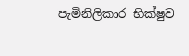පැමිනිලිකාර භික්ෂුව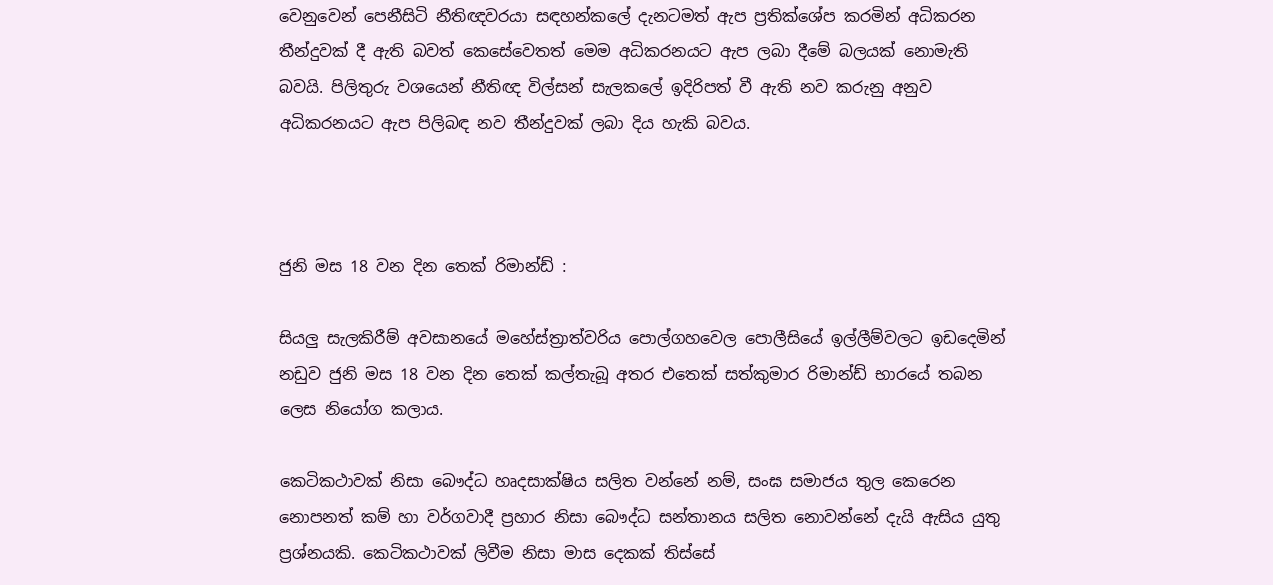වෙනුවෙන් පෙනීසිටි නීතිඥවරයා සඳහන්කලේ දැනටමත් ඇප ප්‍රතික්ශේප කරමින් අධිකරන තීන්දුවක් දී ඇති බවත් කෙසේවෙතත් මෙම අධිකරනයට ඇප ලබා දීමේ බලයක් නොමැති බවයි. පිලිතුරු වශයෙන් නීතිඥ විල්සන් සැලකලේ ඉදිරිපත් වී ඇති නව කරුනු අනුව අධිකරනයට ඇප පිලිබඳ නව තීන්දුවක් ලබා දිය හැකි බවය.



ජුනි මස 18 වන දින තෙක් රිමාන්ඩ් :

සියලු සැලකිරීම් අවසානයේ මහේස්ත්‍රාත්වරිය පොල්ගහවෙල පොලීසියේ ඉල්ලීම්වලට ඉඩදෙමින් නඩුව ජුනි මස 18 වන දින තෙක් කල්තැබූ අතර එතෙක් සත්කුමාර රිමාන්ඩ් භාරයේ තබන ලෙස නියෝග කලාය.

කෙටිකථාවක් නිසා බෞද්ධ හෘදසාක්ෂිය සලිත වන්නේ නම්, සංඝ සමාජය තුල කෙරෙන නොපනත් කම් හා වර්ගවාදී ප්‍රහාර නිසා බෞද්ධ සන්තානය සලිත නොවන්නේ දැයි ඇසිය යුතු ප්‍රශ්නයකි. කෙටිකථාවක් ලිවීම නිසා මාස දෙකක් තිස්සේ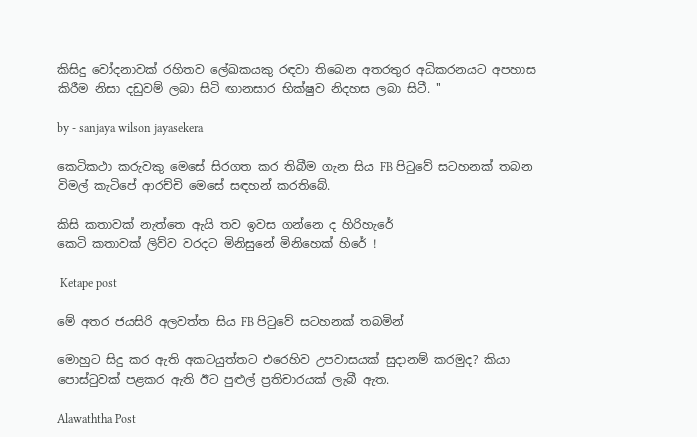කිසිදු වෝදනාවක් රහිතව ලේඛකයකු රඳවා තිබෙන අතරතුර අධිකරනයට අපහාස කිරීම නිසා දඩුවම් ලබා සිටි ඟානසාර භික්ෂුව නිදහස ලබා සිටී. ''

by - sanjaya wilson jayasekera

කෙටිකථා කරුවකු මෙසේ සිරගත කර තිබීම ගැන සිය FB පිටුවේ සටහනක් තබන විමල් කැටිපේ ආරච්චි මෙසේ සඳහන් කරතිබේ.

කිසි කතාවක් නැත්තෙ ඇයි තව ඉවස ගන්නෙ ද හිරිහැරේ
කෙටි කතාවක් ලිව්ව වරදට මිනිසුනේ මිනිහෙක් හිරේ !

 Ketape post

මේ අතර ජයසිරි අලවත්ත සිය FB පිටුවේ සටහනක් තබමින්

මොහුට සිදු කර ඇති අකටයුත්තට එ‍‍රෙහිව උපවාසයක් සුදානම් කරමුද? කියා පොස්ටුවක් පළකර ඇති ඊට පුළුල් ප්‍රතිචාරයක් ලැබී ඇත.

Alawaththa Post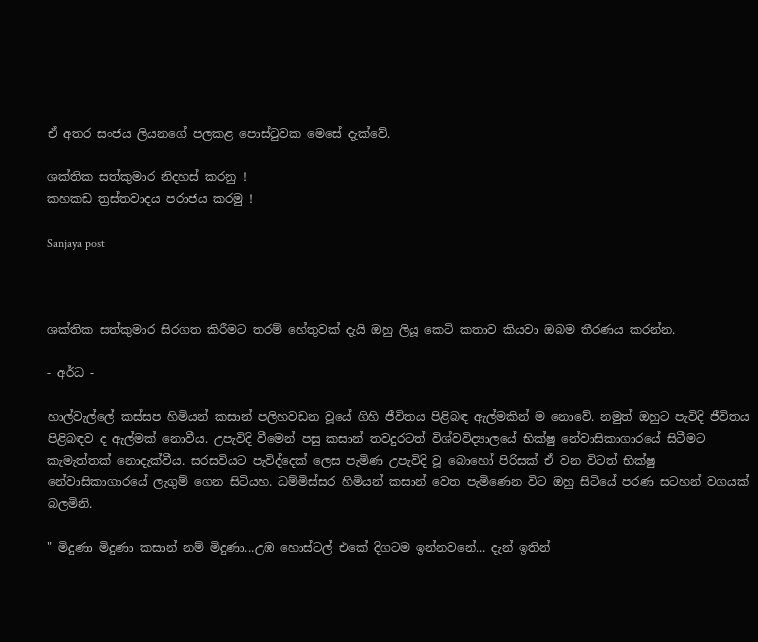ඒ අතර සංජය ලියනගේ පලකළ පොස්ටුවක මෙසේ දැක්වේ.

ශක්තික සත්කුමාර නිදහස් කරනු !
කහකඩ ත්‍රස්තවාදය පරාජය කරමු !

Sanjaya post



ශක්තික සත්කුමාර සිරගත කිරීමට තරම් හේතුවක් දැයි ඔහු ලියූ කෙටි කතාව කියවා ඔබම තීරණය කරන්න.

- අර්ධ -

හාල්වැල්ලේ කස්සප හිමියන් කසාන් පලිහවඩන වූයේ ගිහි ජීවිතය පිළිබඳ ඇල්මකින් ම නොවේ. නමුත් ඔහුට පැවිදි ජීවිතය පිළිබඳව ද ඇල්මක් නොවීය. උපැවිදි වීමෙන් පසු කසාන් තවදුරටත් විශ්වවිද්‍යාලයේ භික්ෂු නේවාසිකාගාරයේ සිටීමට කැමැත්තක් නොදැක්වීය. සරසවියට පැවිද්දෙක් ලෙස පැමිණ උපැවිදි වූ බොහෝ පිරිසක් ඒ වන විටත් භික්ෂු නේවාසිකාගාරයේ ලැගුම් ගෙන සිටියහ. ධම්මිස්සර හිමියන් කසාන් වෙත පැමිණෙන විට ඔහු සිටියේ පරණ සටහන් වගයක් බලමිනි.

" මිදුණා මිදුණා කසාන් නම් මිදුණා...උඹ හොස්ටල් එකේ දිගටම ඉන්නවනේ... දැන් ඉතින්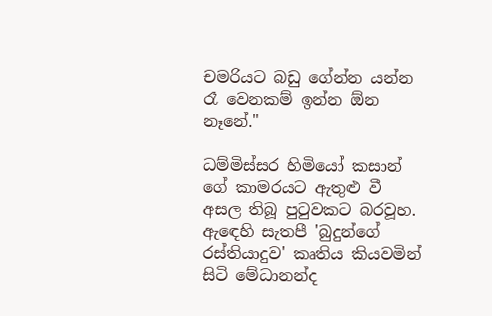චමරියට බඩු ගේන්න යන්න රෑ වෙනකම් ඉන්න ඕන නෑනේ."

ධම්මිස්සර හිමියෝ කසාන් ගේ කාමරයට ඇතුළු වී අසල තිබූ පුටුවකට බරවූහ. ඇඳෙහි සැතපී 'බුදුන්ගේ රස්තියාදුව' කෘතිය කියවමින් සිටි මේධානන්ද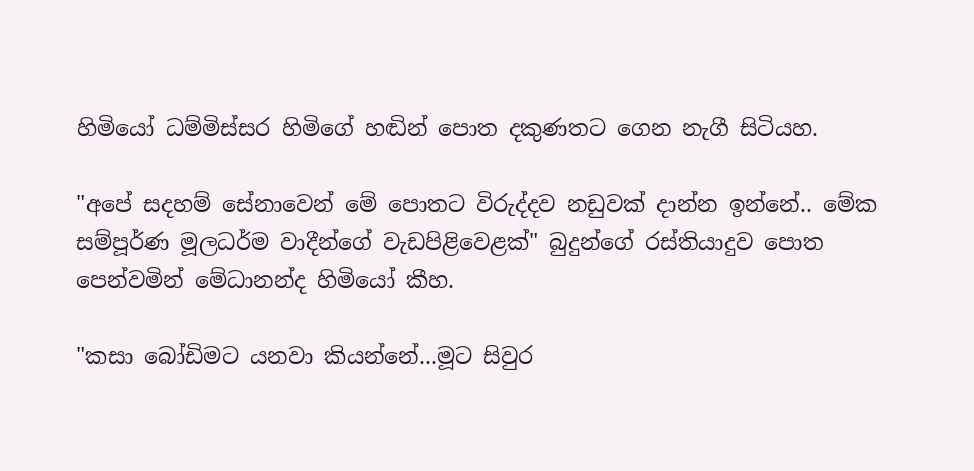හිමියෝ ධම්මිස්සර හිමිගේ හඬින් පොත දකුණතට ගෙන නැගී සිටියහ.

"අපේ සදහම් සේනාවෙන් මේ පොතට විරුද්දව නඩුවක් දාන්න ඉන්නේ.. මේක සම්පූර්ණ මූලධර්ම වාදීන්ගේ වැඩපිළිවෙළක්" බුදුන්ගේ රස්තියාදුව පොත පෙන්වමින් මේධානන්ද හිමියෝ කීහ.

"කසා බෝඩිමට යනවා කියන්නේ...මූට සිවුර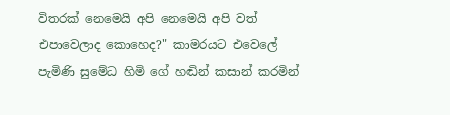විතරක් නෙමෙයි අපි නෙමෙයි අපි වත් එපාවෙලාද කොහෙද?" කාමරයට එවෙලේ පැමිණි සුමේධ හිමි ගේ හඬින් කසාන් කරමින්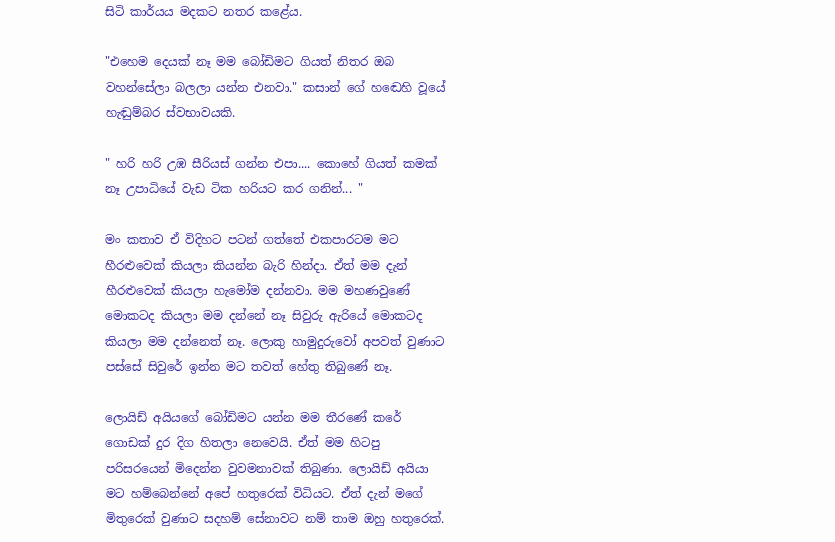සිටි කාර්යය මදකට නතර කළේය.

"එහෙම දෙයක් නෑ මම බෝඩිමට ගියත් නිතර ඔබ වහන්සේලා බලලා යන්න එනවා." කසාන් ගේ හඬෙහි වූයේ හැඬුම්බර ස්වභාවයකි.

" හරි හරි උඹ සීරියස් ගන්න එපා.... කොහේ ගියත් කමක් නෑ උපාධියේ වැඩ ටික හරියට කර ගනින්... "

මං කතාව ඒ විදිහට පටන් ගත්තේ එකපාරටම මට හීරළුවෙක් කියලා කියන්න බැරි හින්දා. ඒත් මම දැන් හීරළුවෙක් කියලා හැමෝම දන්නවා. මම මහණවුණේ මොකටද කියලා මම දන්නේ නෑ සිවුරු ඇරියේ මොකටද කියලා මම දන්නෙත් නෑ. ලොකු හාමුදුරුවෝ අපවත් වුණාට පස්සේ සිවුරේ ඉන්න මට තවත් හේතු තිබුණේ නෑ.

ලොයිඩ් අයියගේ බෝඩිමට යන්න මම තීරණේ කරේ ගොඩක් දුර දිග හිතලා නෙවෙයි. ඒත් මම හිටපු පරිසරයෙන් මිදෙන්න වුවමනාවක් තිබුණා. ලොයිඩ් අයියා මට හම්බෙන්නේ අපේ හතුරෙක් විධියට. ඒත් දැන් මගේ මිතුරෙක් වුණාට සදහම් සේනාවට නම් තාම ඔහු හතුරෙක්.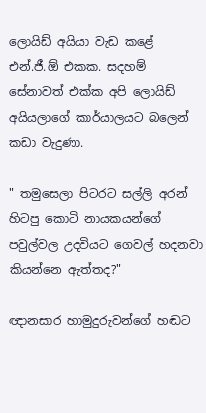ලොයිඩ් අයියා වැඩ කළේ එන්.ජී.ඕ එකක. සදහම් සේනාවත් එක්ක අපි ලොයිඩ් අයියලාගේ කාර්යාලයට බලෙන් කඩා වැදුණා.

" තමුසෙලා පිටරට සල්ලි අරන් හිටපු කොටි නායකයන්ගේ පවුල්වල උදවියට ගෙවල් හදනවා කියන්නෙ ඇත්තද?"

ඥානසාර හාමුදුරුවන්ගේ හඬට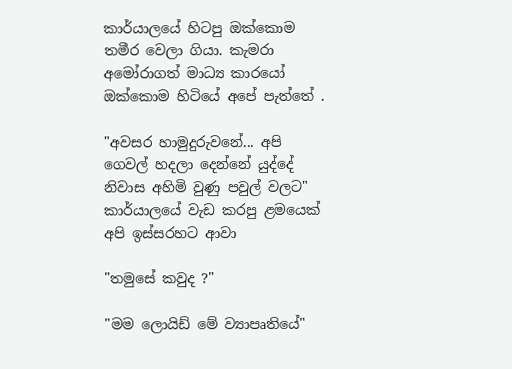කාර්යාලයේ හිටපු ඔක්කොම තමීර වෙලා ගියා. කැමරා අමෝරාගත් මාධ්‍ය කාරයෝ ඔක්කොම හිටියේ අපේ පැත්තේ .

"අවසර හාමුදුරුවනේ... අපි ගෙවල් හදලා දෙන්නේ යුද්දේ නිවාස අහිමි වුණු පවුල් වලට" කාර්යාලයේ වැඩ කරපු ළමයෙක් අපි ඉස්සරහට ආවා

"තමුසේ කවුද ?"

"මම ලොයිඩ් මේ ව්‍යාපෘතියේ"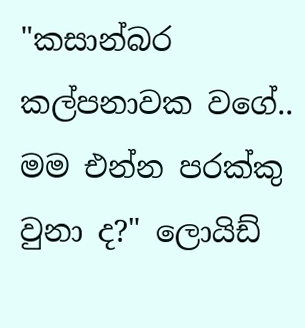"කසාන්බර කල්පනාවක වගේ.. මම එන්න පරක්කු වුනා ද?" ලොයිඩ්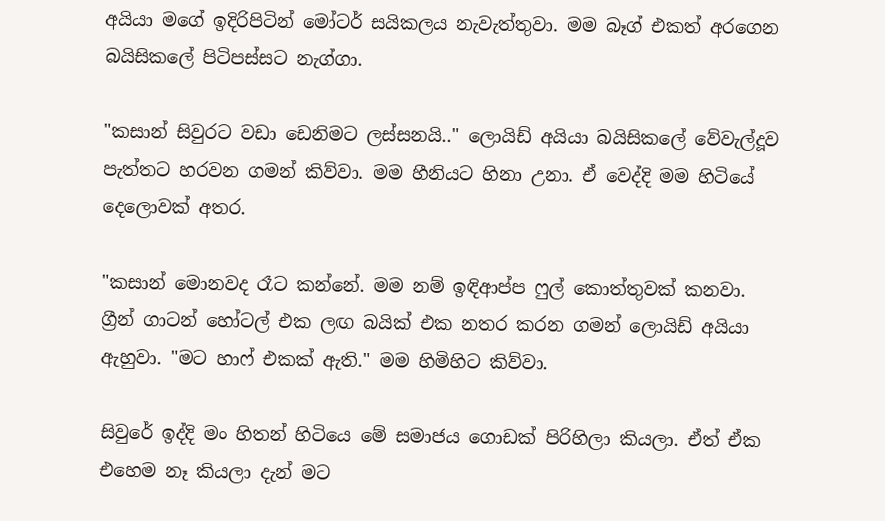අයියා මගේ ඉදිරිපිටින් මෝටර් සයිකලය නැවැත්තුවා. මම බෑග් එකත් අරගෙන බයිසිකලේ පිටිපස්සට නැග්ගා.

"කසාන් සිවුරට වඩා ඩෙනිමට ලස්සනයි.." ලොයිඩ් අයියා බයිසිකලේ වේවැල්දූව පැත්තට හරවන ගමන් කිව්වා. මම හීනියට හිනා උනා. ඒ වෙද්දි මම හිටියේ දෙලොවක් අතර.

"කසාන් මොනවද රෑට කන්නේ. මම නම් ඉඳිආප්ප ෆුල් කොත්තුවක් කනවා. ග්‍රීන් ගාටන් හෝටල් එක ලඟ බයික් එක නතර කරන ගමන් ලොයිඩ් අයියා ඇහුවා. "මට හාෆ් එකක් ඇති." මම හිමිහිට කිව්වා.

සිවුරේ ඉද්දි මං හිතන් හිටියෙ මේ සමාජය ගොඩක් පිරිහිලා කියලා. ඒත් ඒක එහෙම නෑ කියලා දැන් මට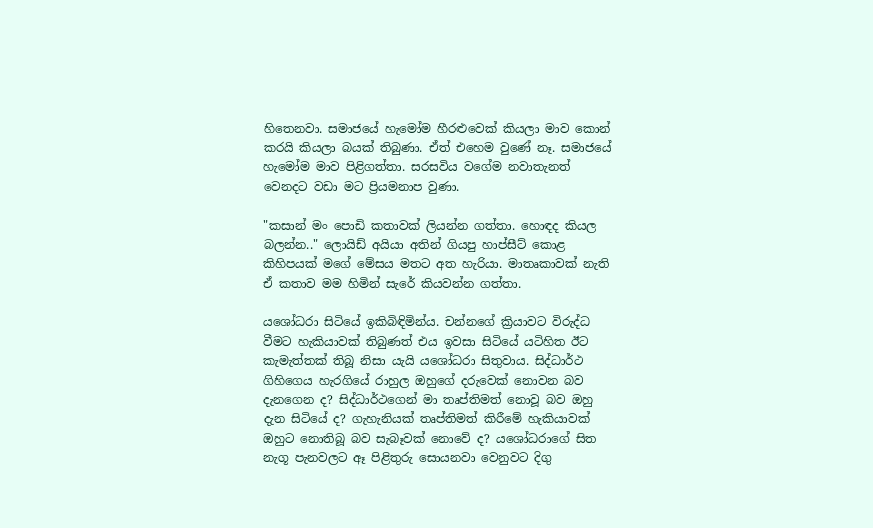හිතෙනවා. සමාජයේ හැමෝම හීරළුවෙක් කියලා මාව කොන් කරයි කියලා බයක් තිබුණා. ඒත් එහෙම වුණේ නෑ. සමාජයේ හැමෝම මාව පිළිගත්තා. සරසවිය වගේම නවාතැනත් වෙනදට වඩා මට ප්‍රියමනාප වුණා.

"කසාන් මං පොඩි කතාවක් ලියන්න ගත්තා. හොඳද කියල බලන්න.." ලොයිඩ් අයියා අතින් ගියපු හාප්සීට් කොළ කිහිපයක් මගේ මේසය මතට අත හැරියා. මාතෘකාවක් නැති ඒ කතාව මම හිමින් සැරේ කියවන්න ගත්තා.

යශෝධරා සිටියේ ඉකිබිඳිමින්ය. චන්නගේ ක්‍රියාවට විරුද්ධ වීමට හැකියාවක් තිබුණත් එය ඉවසා සිටියේ යටිහිත ඊට කැමැත්තක් තිබූ නිසා යැයි යශෝධරා සිතුවාය. සිද්ධාර්ථ ගිහිගෙය හැරගියේ රාහුල ඔහුගේ දරුවෙක් නොවන බව දැනගෙන ද? සිද්ධාර්ථගෙන් මා තෘප්තිමත් නොවූ බව ඔහු දැන සිටියේ ද? ගැහැනියක් තෘප්තිමත් කිරීමේ හැකියාවක් ඔහුට නොතිබූ බව සැබෑවක් නොවේ ද? යශෝධරාගේ සිත නැගූ පැනවලට ඈ පිළිතුරු සොයනවා වෙනුවට දිගු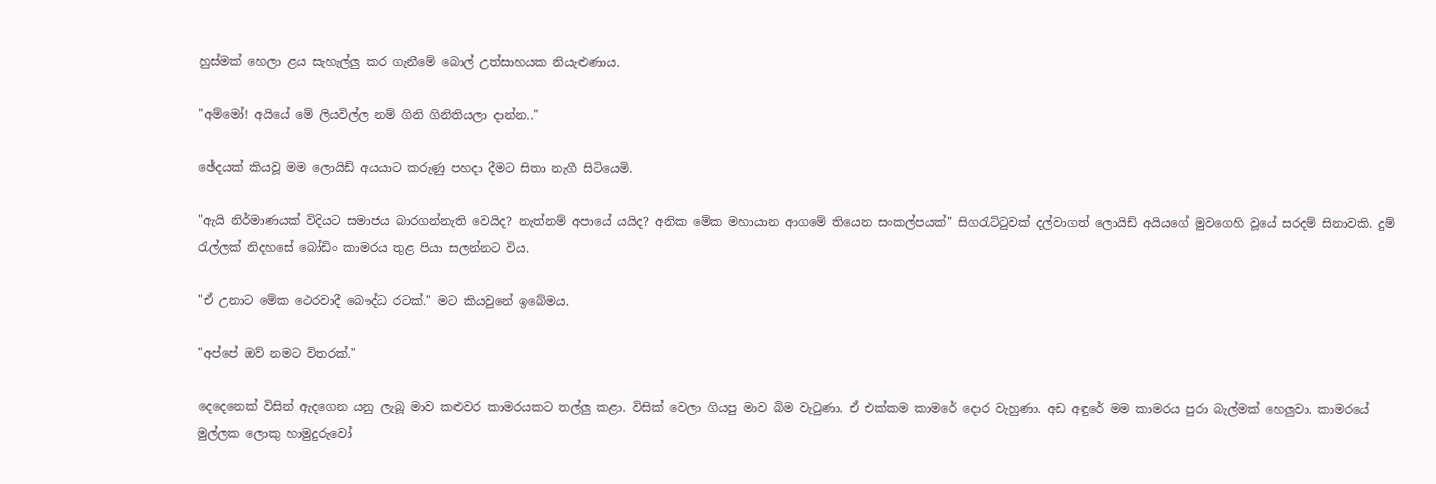හුස්මක් හෙලා ළය සැහැල්ලු කර ගැනීමේ බොල් උත්සාහයක නියැළුණාය.

"අම්මෝ! අයියේ මේ ලියවිල්ල නම් ගිනි ගිනිතියලා දාන්න.."

ඡේදයක් කියවූ මම ලොයිඩ් අයයාට කරුණු පහදා දීමට සිතා නැගී සිටියෙමි.

"ඇයි නිර්මාණයක් විදියට සමාජය බාරගන්නැති වෙයිද? නැත්නම් අපායේ යයිද? අනික මේක මහායාන ආගමේ තියෙන සංකල්පයක්" සිගරැට්ටුවක් දල්වාගත් ලොයිඩ් අයියගේ මුවගෙහි වූයේ සරදම් සිනාවකි. දුම් රැල්ලක් නිදහසේ බෝඩිං කාමරය තුළ පියා සලන්නට විය.

"ඒ උනාට මේක ථෙරවාදී බෞද්ධ රටක්." මට කියවුනේ ඉබේමය.

"අප්පේ ඔව් නමට විතරක්."

දෙදෙනෙක් විසින් ඇදගෙන යනු ලැබූ මාව කළුවර කාමරයකට තල්ලු කළා. විසික් වෙලා ගියපු මාව බිම වැටුණා. ඒ එක්කම කාමරේ දොර වැහුණා. අඩ අඳුරේ මම කාමරය පුරා බැල්මක් හෙලුවා. කාමරයේ මුල්ලක ලොකු හාමුදුරුවෝ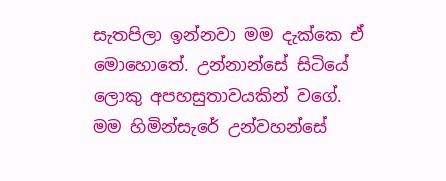සැතපිලා ඉන්නවා මම දැක්කෙ ඒ මොහොතේ. උන්නාන්සේ සිටියේ ලොකු අපහසුතාවයකින් වගේ. මම හිමින්සැරේ උන්වහන්සේ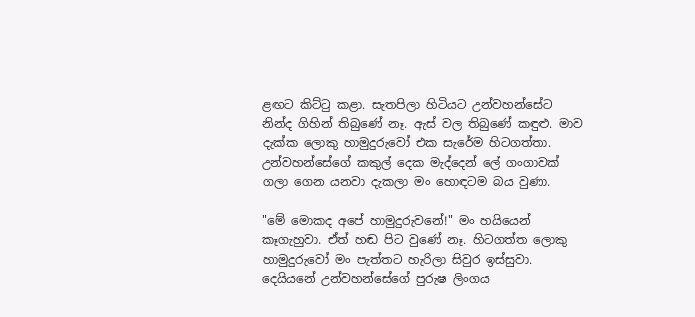ළඟට කිට්ටු කළා. සැතපිලා හිටියට උන්වහන්සේට නින්ද ගිහින් තිබුණේ නෑ. ඇස් වල තිබුණේ කඳුළු. මාව දැක්ක ලොකු හාමුදුරුවෝ එක සැරේම හිටගත්තා. උන්වහන්සේගේ කකුල් දෙක මැද්දෙන් ලේ ගංගාවක් ගලා ගෙන යනවා දැකලා මං හොඳටම බය වුණා.

"මේ මොකද අපේ හාමුදුරුවනේ!" මං හයියෙන් කෑගැහුවා. ඒත් හඬ පිට වුණේ නෑ. හිටගත්ත ලොකු හාමුදුරුවෝ මං පැත්තට හැරිලා සිවුර ඉස්සුවා. දෙයියනේ උන්වහන්සේගේ පුරුෂ ලිංගය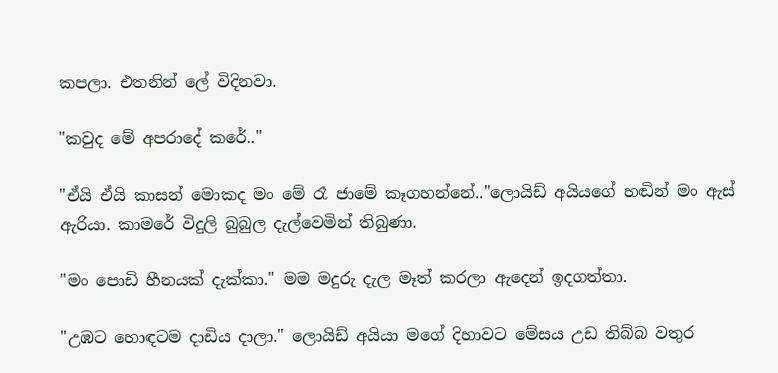කපලා. එතනින් ලේ විදිනවා.

"කවුද මේ අපරාදේ කරේ.."

"ඒයි ඒයි කාසන් මොකද මං මේ රෑ ජාමේ කෑගහන්නේ.."ලොයිඩ් අයියගේ හඬින් මං ඇස් ඇරියා. කාමරේ විදුලි බුබුල දැල්වෙමින් තිබුණා.

"මං පොඩි හීනයක් දැක්කා." මම මදුරු දැල මෑත් කරලා ඇදෙන් ඉදගත්තා.

"උඹට හොඳටම දාඩිය දාලා." ලොයිඩ් අයියා මගේ දිහාවට මේසය උඩ තිබ්බ වතුර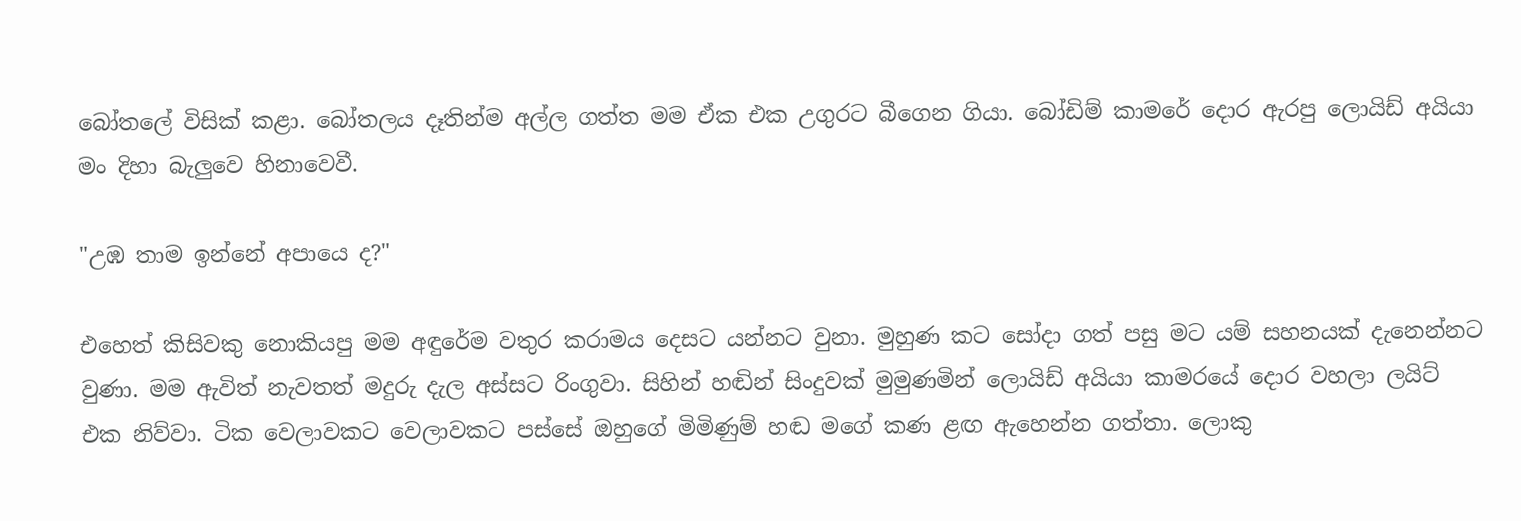බෝතලේ විසික් කළා. බෝතලය දෑතින්ම අල්ල ගත්ත මම ඒක එක උගුරට බීගෙන ගියා. බෝඩිම් කාමරේ දොර ඇරපු ලොයිඩ් අයියා මං දිහා බැලුවෙ හිනාවෙවී.

"උඹ තාම ඉන්නේ අපායෙ ද?"

එහෙත් කිසිවකු නොකියපු මම අඳුරේම වතුර කරාමය දෙසට යන්නට වුනා. මුහුණ කට සෝදා ගත් පසු මට යම් සහනයක් දැනෙන්නට වුණා. මම ඇවිත් නැවතත් මදුරු දැල අස්සට රිංගුවා. සිහින් හඬින් සිංදුවක් මුමුණමින් ලොයිඩ් අයියා කාමරයේ දොර වහලා ලයිට් එක නිව්වා. ටික වෙලාවකට වෙලාවකට පස්සේ ඔහුගේ මිමිණුම් හඬ මගේ කණ ළඟ ඇහෙන්න ගත්තා. ලොකු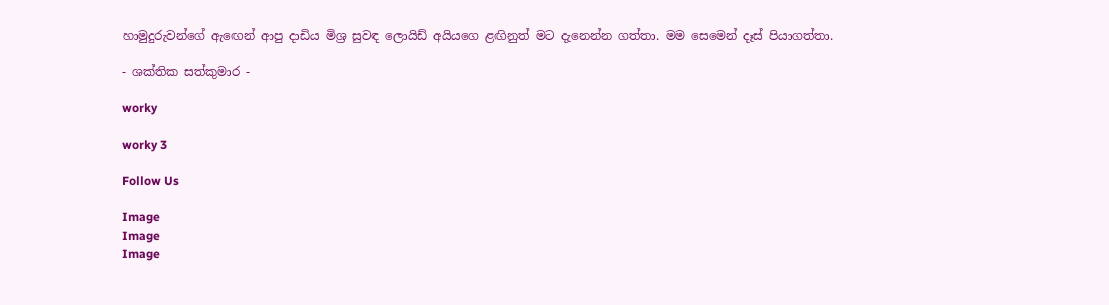හාමුදුරුවන්ගේ ඇඟෙන් ආපු දාඩිය මිශ්‍ර සුවඳ ලොයිඩ් අයියගෙ ළඟිනුත් මට දැනෙන්න ගත්තා. මම සෙමෙන් දෑස් පියාගත්තා.

- ශක්තික සත්කුමාර -

worky

worky 3

Follow Us

Image
Image
Image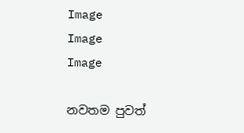Image
Image
Image

නවතම පුවත්